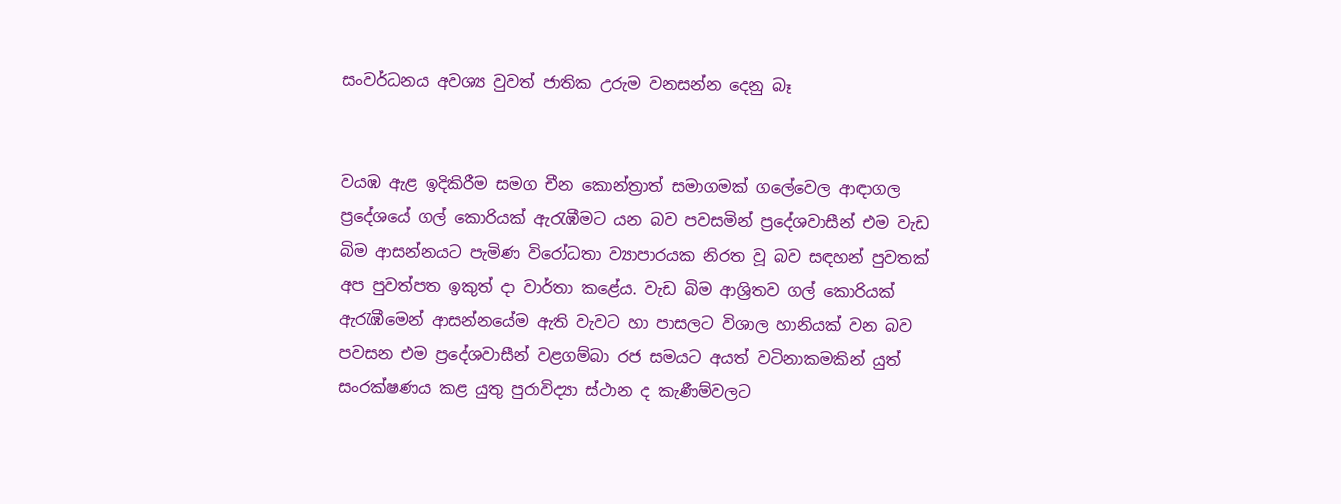සංවර්ධනය අවශ්‍ය වුවත් ජාතික උරුම වනසන්න දෙනු බෑ


වයඹ ඇළ ඉදිකිරීම සමග චීන කොන්ත්‍රාත් සමාගමක් ගලේවෙල ආඳ‌ාගල ප්‍රදේශයේ ගල් කොරියක් ඇරැඹීමට යන බව පවසමින් ප්‍රදේශවාසීන් එම වැඩ බිම ආසන්නයට පැමිණ විරෝධතා ව්‍යාපාරයක නිරත වූ බව සඳහන් පුවතක් අප පුවත්පත ඉකුත් ද‌ා වාර්තා කළේය. වැඩ බිම ආශ්‍රිතව ගල් කොරියක් ඇරැඹීමෙන් ආසන්නයේම ඇති වැවට හා පාසලට විශාල හානියක් වන බව පවසන එම ප්‍රදේශවාසීන් වළගම්බා රජ සමයට අයත් වටිනාකමකින් යුත් සංරක්ෂණය කළ යුතු පුරාවිද්‍යා ස්ථාන ද කැණීම්වලට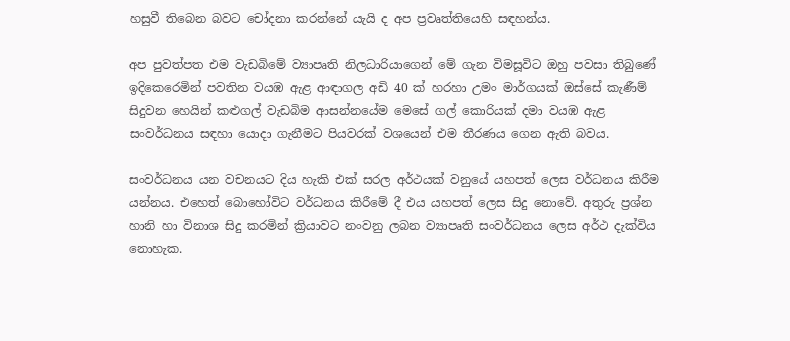හසුවී තිබෙන බවට චෝදනා කරන්නේ යැයි ද අප ප්‍රවෘත්තියෙහි සඳහන්ය.

අප පුවත්පත එම වැඩබිමේ ව්‍යාපෘති නිලධාරියාගෙන් මේ ගැන විමසූවිට ඔහු පවසා තිබුණේ ඉදිකෙරෙමින් පවතින වයඹ ඇළ ආඳාගල අඩි 40 ක් හරහා උමං මාර්ගයක් ඔස්සේ කැණීම් සිදුවන හෙයින් කළුගල් වැඩබිම ආසන්නයේම මෙසේ ගල් කොරියක් දමා වයඹ ඇළ සංවර්ධනය සඳහා යොද‌ා ගැනීමට පියවරක් වශයෙන් එම තීරණය ගෙන ඇති බවය.

සංවර්ධනය යන වචනයට දිය හැකි එක් සරල අර්ථයක් වනුයේ යහපත් ලෙස වර්ධනය කිරීම යන්නය. එහෙත් බොහෝවිට වර්ධනය කිරීමේ දී එය යහපත් ලෙස සිදු නොවේ. අතුරු ප්‍රශ්න හානි හා විනාශ සිදු කරමින් ක්‍රියාවට නංවනු ලබන ව්‍යාපෘති සංවර්ධනය ලෙස අර්ථ දැක්විය නොහැක.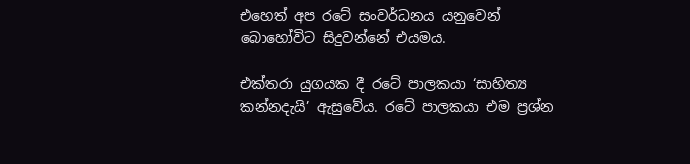එහෙත් අප රටේ සංවර්ධනය යනුවෙන් බොහෝවිට සිදුවන්නේ එයමය.

එක්තරා යුගයක දී රටේ පාලකයා ‘සාහිත්‍ය කන්නදැයි’ ඇසුවේය. රටේ පාලකයා එම ප්‍රශ්න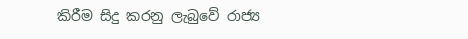කිරීම සිදු කරනු ලැබුවේ රාජ්‍ය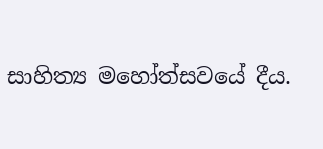සාහිත්‍ය මහෝත්සවයේ දීය.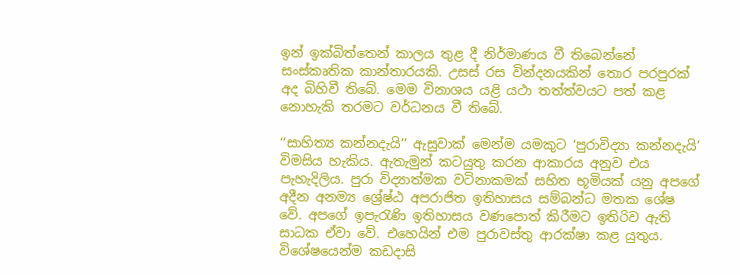ඉන් ඉක්බිත්තෙන් කාලය තුළ දී නිර්මාණය වී තිබෙන්නේ සංස්කෘතික කාන්තාරයකි. උසස් රස වින්දනයකින් තොර පරපුරක් අද බිහිවී තිබේ. මෙම විනාශය යළි යථා තත්ත්වයට පත් කළ නොහැකි තරමට වර්ධනය වී තිබේ.

‘‘සාහිත්‍ය කන්නදැයි’’ ඇසුවාක් මෙන්ම යමකුට ‘පුරාවිද්‍යා කන්නදැයි’ විමසිය හැකිය. ඇතැමුන් කටයුතු කරන ආකාරය අනුව එය පැහැදිලිය. පුරා විද්‍යාත්මක වටිනාකමක් සහිත භූමියක් යනු අපගේ අදීන අනම්‍ය ශ්‍රේෂ්ඨ අපරාජිත ඉතිහාසය සම්බන්ධ මතක ශේෂ වේ. අපගේ ඉපැරැණි ඉතිහාසය වණපොත් කිරීමට ඉතිරිව ඇති සාධක ඒවා වේ. එහෙයින් එම පුරාවස්තු ආරක්ෂා කළ යුතුය. විශේෂයෙන්ම කඩද‌ාසි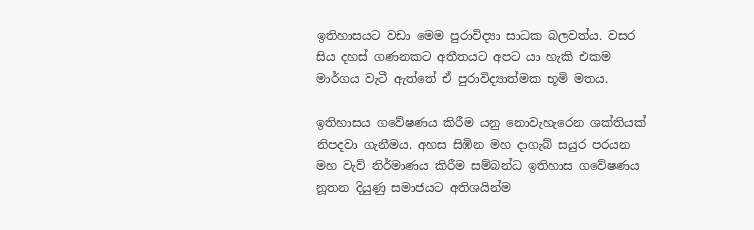ඉතිහාසයට වඩා මෙම පුරාවිද්‍යා සාධක බලවත්ය. වසර සිය දහස් ගණනකට අතීතයට අපට යා හැකි එකම මාර්ගය වැටී ඇත්තේ ඒ පුරාවිද්‍යාත්මක භූමි මතය.

ඉතිහාසය ගවේෂණය කිරීම යනු නොවැහැරෙන ශක්තියක් නිපදවා ගැනීමය. අහස සිඹින මහ ද‌ාගැබ් සයුර පරයන මහ වැව් නිර්මාණය කිරීම සම්බන්ධ ඉතිහාස ගවේෂණය නූතන දියුණු සමාජයට අතිශයින්ම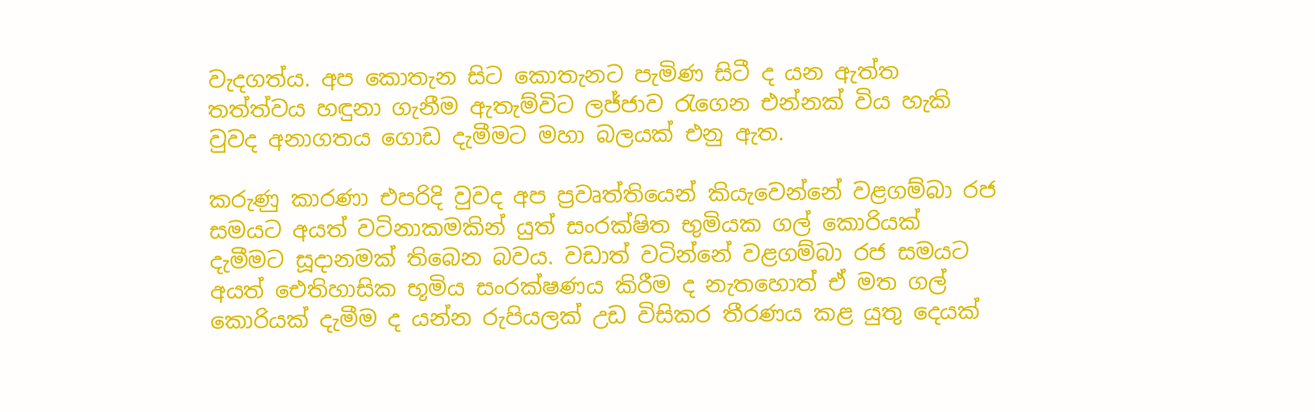වැදගත්ය. අප කොතැන සිට කොතැනට පැමිණ සිටී ද යන ඇත්ත තත්ත්වය හඳුනා ගැනීම ඇතැම්විට ලජ්ජාව රැගෙන එන්නක් විය හැකි වුවද අනාගතය ගොඩ දැමීමට මහා බලයක් එනු ඇත.

කරුණු කාරණා එපරිදි වුවද අප ප්‍රවෘත්තියෙන් කියැවෙන්නේ වළගම්බා රජ සමයට අයත් වටිනාකමකින් යුත් සංරක්ෂිත භුමියක ගල් කොරියක් දැමීමට සූද‌ානමක් තිබෙන බවය. වඩාත් වටින්නේ වළගම්බා රජ සමයට අයත් ඓතිහාසික භූමිය සංරක්ෂණය කිරීම ද නැතහොත් ඒ මත ගල් කොරියක් දැමීම ද යන්න රුපියලක් උඩ විසිකර තීරණය කළ යුතු දෙයක්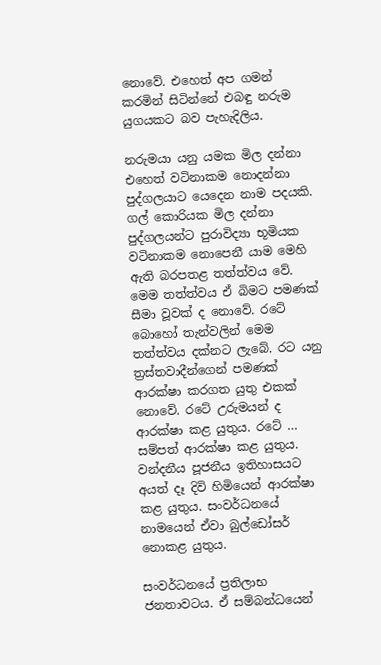නොවේ. එහෙත් අප ගමන් කරමින් සිටින්නේ එබඳු නරුම යුගයකට බව පැහැදිලිය.

නරුමයා යනු යමක මිල දන්නා එහෙත් වටිනාකම නොදන්නා පුද්ගලයාට යෙදෙන නාම පදයකි. ගල් කොරියක මිල දන්නා පුද්ගලයන්ට පුරාවිද්‍යා භූමියක වටිනාකම නොපෙනී යාම මෙහි ඇති බරපතළ තත්ත්වය වේ. මෙම තත්ත්වය ඒ බිමට පමණක් සීමා වූවක් ද නොවේ. රටේ බොහෝ තැන්වලින් මෙම තත්ත්වය දක්නට ලැබේ. රට යනු ත්‍රස්තවාදීන්ගෙන් පමණක් ආරක්ෂා කරගත යුතු එකක් නොවේ. රටේ උරුමයන් ද ආරක්ෂා කළ යුතුය. රටේ … සම්පත් ආරක්ෂා කළ යුතුය. වන්දනීය පූජනීය ඉතිහාසයට අයත් දෑ දිවි හිමියෙන් ආරක්ෂා කළ යුතුය. සංවර්ධනයේ නාමයෙන් ඒවා බුල්ඩෝසර් නොකළ යුතුය.

සංවර්ධනයේ ප්‍රතිලාභ ජනතාවටය. ඒ සම්බන්ධයෙන්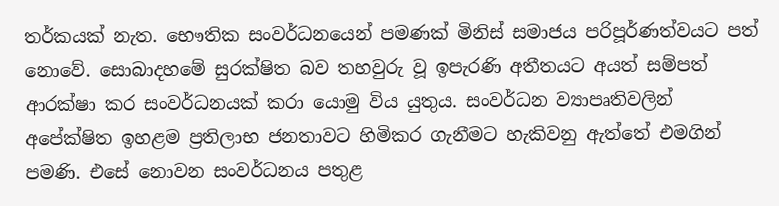තර්කයක් නැත. භෞතික සංවර්ධනයෙන් පමණක් මිනිස් සමාජය පරිපූර්ණත්වයට පත් නොවේ. සොබාදහමේ සුරක්ෂිත බව තහවුරු වූ ඉපැරණි අතීතයට අයත් සම්පත් ආරක්ෂා කර සංවර්ධනයක් කරා යොමු විය යුතුය. සංවර්ධන ව්‍යාපෘතිවලින් අපේක්ෂිත ඉහළම ප්‍රතිලාභ ජනතාවට හිමිකර ගැනීමට හැකිවනු ඇත්තේ එමගින් පමණි. එසේ නොවන සංවර්ධනය පතුළ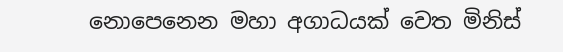නොපෙනෙන මහා අගාධයක් වෙත මිනිස්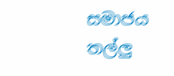සමාජය තල්ලු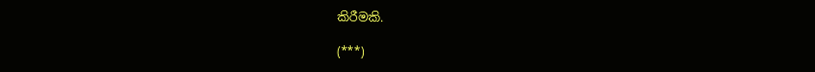කිරීමකි.

(***)